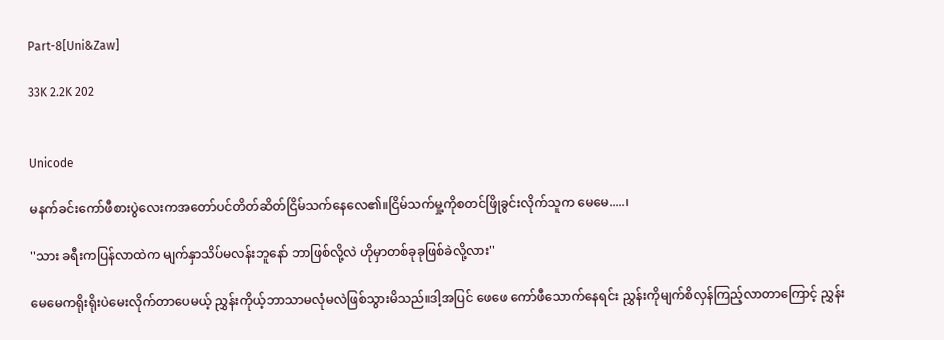Part-8[Uni&Zaw]

33K 2.2K 202


Unicode

မနက်ခင်းကော်ဖီစားပွဲလေးကအတော်ပင်တိတ်ဆိတ်ငြိမ်သက်နေလေ၏။ငြိမ်သက်မှု့‌ကိုစတင်ဖြိုခွင်းလိုက်သူက ‌မေမေ.....၊

''သား ခရီးကပြန်လာထဲက မျက်နှာသိပ်မလန်းဘူနော် ဘာဖြစ်လို့လဲ ဟိုမှာတစ်ခုခုဖြစ်ခဲလို့လား''

မေမေကရိုးရိုးပဲမေးလိုက်တာပေမယ့် ညွှန်းကိုယ့်ဘာသာမလုံမလဲဖြစ်သွားမိသည်။ဒါ့အပြင် ဖေဖေ ကော်ဖီသောက်နေရင်း ညွှန်းကိုမျက်စိလှန်ကြည့်လာတာကြောင့် ညွှန်း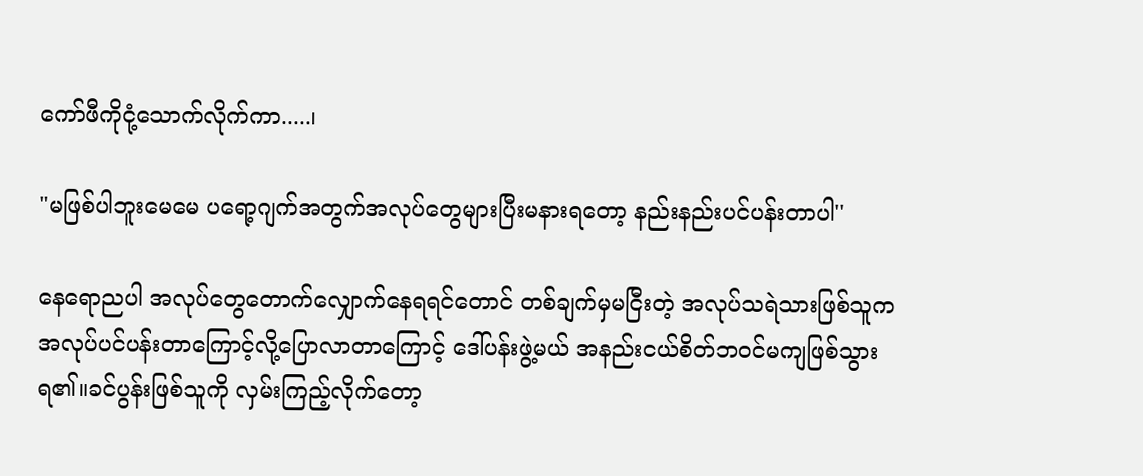ကော်ဖီကိုငုံ့သောက်လိုက်ကာ.....၊

"မဖြစ်ပါဘူးမေမေ ပရော့ဂျက်အတွက်အလုပ်တွေများပြီးမနားရတော့ နည်းနည်းပင်ပန်းတာပါ''

နေရောညပါ အလုပ်တွေတောက်လျှောက်‌နေရရင်တောင် တစ်ချက်မှမငြီးတဲ့ အလုပ်သရဲသားဖြစ်သူက အလုပ်ပင်ပန်းတာကြောင့်လို့ပြောလာတာကြောင့် ဒေါ်ပန်းဖွဲ့မယ် အနည်းငယ်စိတ်ဘဝင်မကျဖြစ်သွားရ၏။ခင်ပွန်းဖြစ်သူကို လှမ်းကြည့်လိုက်တော့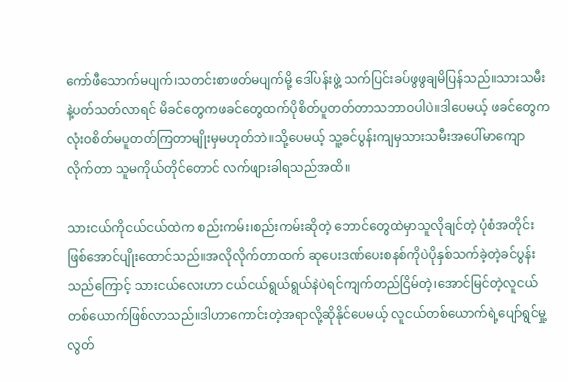ကော်ဖီသောက်မပျက်၊သတင်းစာဖတ်မပျက်မို့ ဒေါ်ပန်းဖွဲ့ သက်ပြင်းခပ်ဖွဖွချမိပြန်သည်။သားသမီးနဲ့ပတ်သတ်လာရင် မိခင်တွေကဖခင်တွေထက်ပိုစိတ်ပူတတ်တာသဘာဝပါပဲ။ဒါပေမယ့် ဖခင်တွေကလုံးဝစိတ်မပူတတ်ကြတာမျိုးမှမဟုတ်ဘဲ။သို့ပေမယ့် သူ့ခင်ပွန်းကျမှသားသမီးအပေါ်မာကျောလိုက်တာ သူမကိုယ်တိုင်တောင် လက်ဖျားခါရသည်အထိ။

သားငယ်ကိုငယ်ငယ်ထဲက စည်းကမ်း၊စည်းကမ်းဆိုတဲ့ ဘောင်တွေထဲမှာသူလိုချင်တဲ့ ပုံစံအတိုင်းဖြစ်အောင်ပျိုးထောင်သည်။အလိုလိုက်တာထက် ဆုပေးဒဏ်ပေးစနစ်ကိုပဲပိုနှစ်သက်ခဲ့တဲ့ခင်ပွန်းသည်ကြောင့် သားငယ်လေးဟာ ငယ်ငယ်ရွယ်ရွယ်နဲပဲရင်ကျက်တည်ငြိမ်တဲ့၊အောင်မြင်တဲ့လူငယ်တစ်ယောက်ဖြစ်လာသည်။ဒါဟာကောင်းတဲ့အရာလို့ဆိုနိုင်ပေမယ့် လူငယ်တစ်ယောက်ရဲ့ပျော်ရွင်မှု့ လွတ်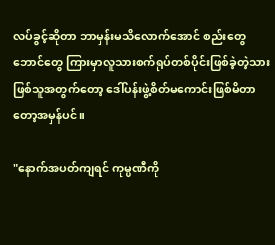လပ်ခွင့်ဆိုတာ ဘာမှန်းမသိလောက်အောင် စည်းတွေဘောင်တွေ ကြားမှာလူသားစက်ရုပ်တစ်ပိုင်းဖြစ်ခဲ့တဲ့သားဖြစ်သူအတွက်တော့ ဒေါ်ပန်းဖွဲ့စိတ်မကောင်းဖြစ်မိတာတော့အမှန်ပင်။

"နောက်အပတ်ကျရင် ကုမ္ပဏီကို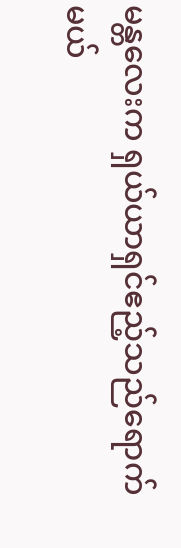မန္တလေးက ရှယ်ယာရှင်ဧည့်သည်ရောက်မယ်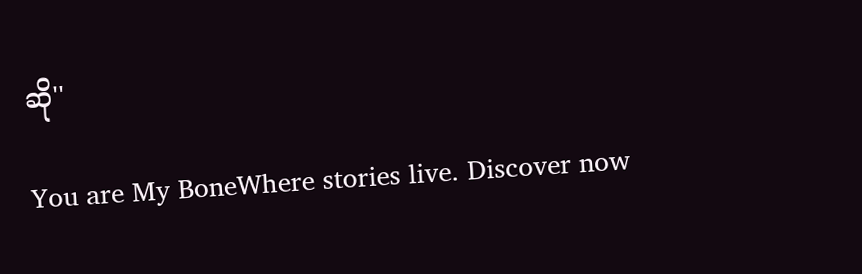ဆို''

You are My BoneWhere stories live. Discover now